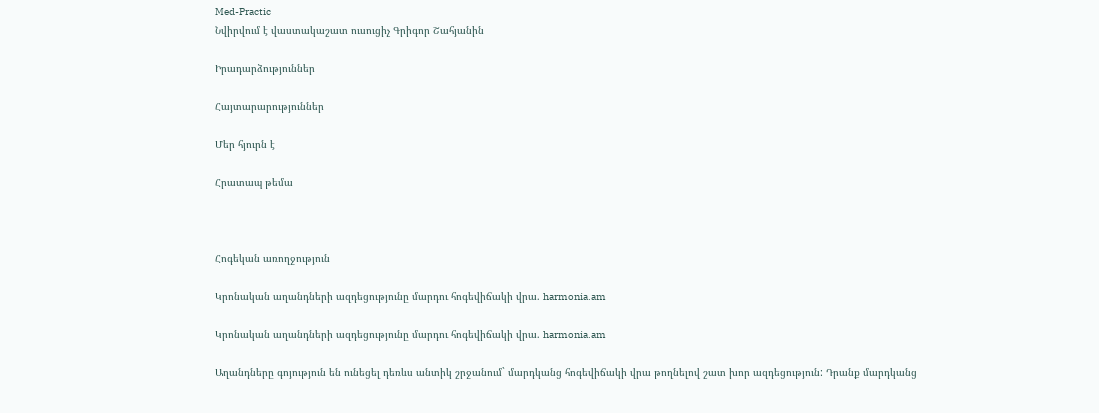Med-Practic
Նվիրվում է վաստակաշատ ուսուցիչ Գրիգոր Շահյանին

Իրադարձություններ

Հայտարարություններ

Մեր հյուրն է

Հրատապ թեմա



Հոգեկան առողջություն

Կրոնական աղանդների ազդեցությունը մարդու հոգեվիճակի վրա. harmonia.am

Կրոնական աղանդների ազդեցությունը մարդու հոգեվիճակի վրա. harmonia.am

Աղանդները գոյություն են ունեցել դեռևս անտիկ շրջանում` մարդկանց հոգեվիճակի վրա թողնելով շատ խոր ազդեցություն: Դրանք մարդկանց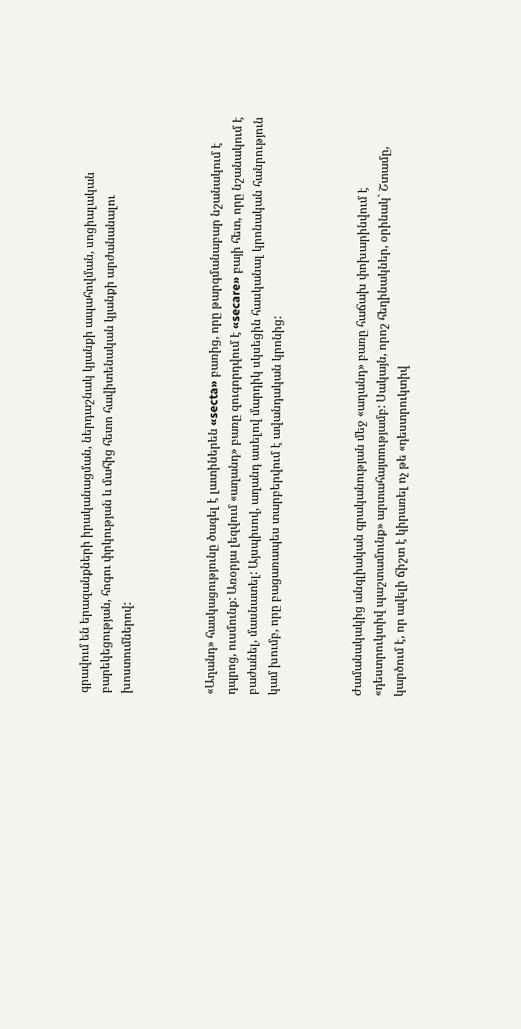գրավում են երազանքների իրականացման, ներդաշնակ կյանքի ապահովման, սոցիալական բարեկեցության, հոգու փրկության և մահից հետո հավիտենական կյանքի արժանանալու խոստումներով:



«Աղանդ» հասկացությունը ծագել է լատիներեն «secta» բառից, որը թարգմանաբար նշանակում է դպրոց, ուսմունք: Առօրյա լեզվում «աղանդ» բառը զուգորդվում է «secare» բայի հետ, որը նշանակում է բաժանել, մասնատել: Այսպիսով, աղանդ ասելով մարդիկ սկսեցին հասկանալ կրոնական հանրություն կամ խումբ, որը բացառապես տարբերվում է ավանդական կրոնից:



Ժամանակակից անգլիական գրականության մեջ «աղանդ» բառը հաճախ փոխարինվում է «դեստրուկտիվ պաշտամունք» արտահայտությամբ: Սակայն, որոշ հեղինակներ, օրինակ` Շտամը, կարծում է, որ ավելի ճիշտ է կիրառել ոչ թե «դեստրուկտիվ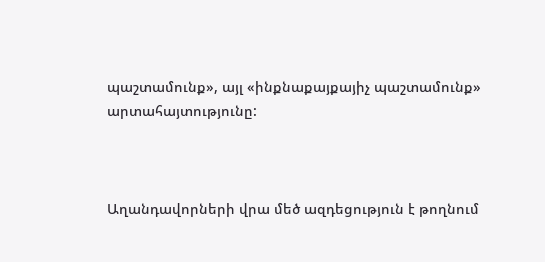պաշտամունք», այլ «ինքնաքայքայիչ պաշտամունք» արտահայտությունը:



Աղանդավորների վրա մեծ ազդեցություն է թողնում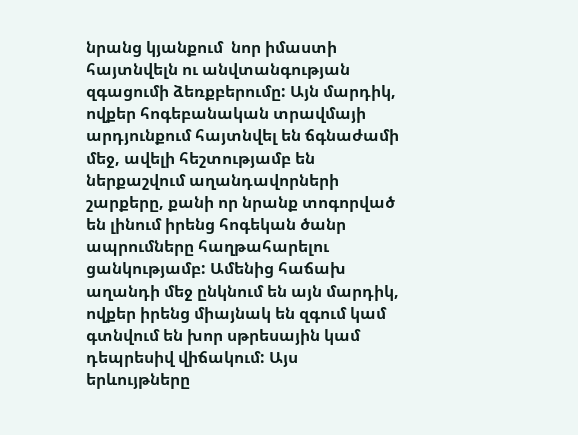նրանց կյանքում  նոր իմաստի հայտնվելն ու անվտանգության զգացումի ձեռքբերումը: Այն մարդիկ, ովքեր հոգեբանական տրավմայի արդյունքում հայտնվել են ճգնաժամի մեջ, ավելի հեշտությամբ են ներքաշվում աղանդավորների շարքերը, քանի որ նրանք տոգորված են լինում իրենց հոգեկան ծանր ապրումները հաղթահարելու ցանկությամբ: Ամենից հաճախ աղանդի մեջ ընկնում են այն մարդիկ, ովքեր իրենց միայնակ են զգում կամ գտնվում են խոր սթրեսային կամ դեպրեսիվ վիճակում: Այս երևույթները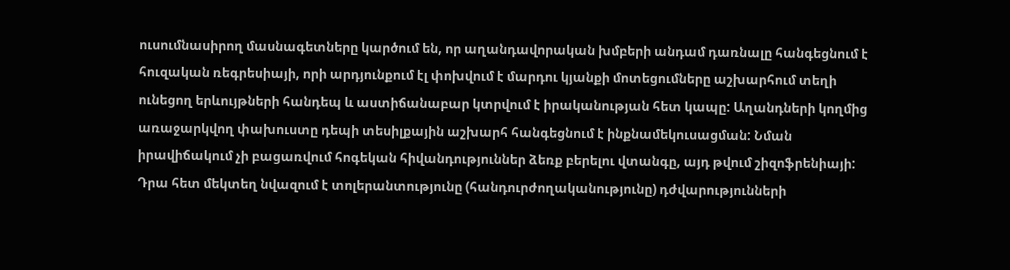ուսումնասիրող մասնագետները կարծում են, որ աղանդավորական խմբերի անդամ դառնալը հանգեցնում է հուզական ռեգրեսիայի, որի արդյունքում էլ փոխվում է մարդու կյանքի մոտեցումները աշխարհում տեղի ունեցող երևույթների հանդեպ և աստիճանաբար կտրվում է իրականության հետ կապը: Աղանդների կողմից առաջարկվող փախուստը դեպի տեսիլքային աշխարհ հանգեցնում է ինքնամեկուսացման: Նման իրավիճակում չի բացառվում հոգեկան հիվանդություններ ձեռք բերելու վտանգը, այդ թվում շիզոֆրենիայի: Դրա հետ մեկտեղ նվազում է տոլերանտությունը (հանդուրժողականությունը) դժվարությունների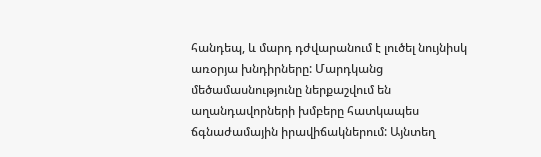հանդեպ, և մարդ դժվարանում է լուծել նույնիսկ առօրյա խնդիրները: Մարդկանց մեծամասնությունը ներքաշվում են աղանդավորների խմբերը հատկապես ճգնաժամային իրավիճակներում: Այնտեղ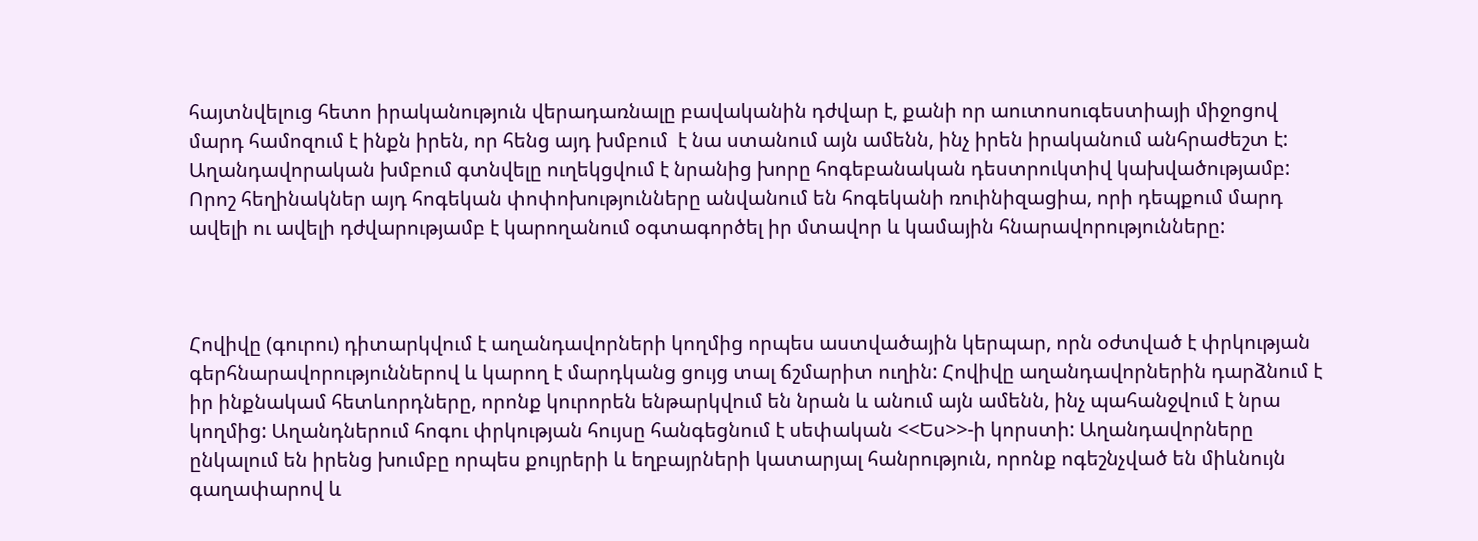հայտնվելուց հետո իրականություն վերադառնալը բավականին դժվար է, քանի որ աուտոսուգեստիայի միջոցով մարդ համոզում է ինքն իրեն, որ հենց այդ խմբում  է նա ստանում այն ամենն, ինչ իրեն իրականում անհրաժեշտ է: Աղանդավորական խմբում գտնվելը ուղեկցվում է նրանից խորը հոգեբանական դեստրուկտիվ կախվածությամբ: Որոշ հեղինակներ այդ հոգեկան փոփոխությունները անվանում են հոգեկանի ռուինիզացիա, որի դեպքում մարդ ավելի ու ավելի դժվարությամբ է կարողանում օգտագործել իր մտավոր և կամային հնարավորությունները:



Հովիվը (գուրու) դիտարկվում է աղանդավորների կողմից որպես աստվածային կերպար, որն օժտված է փրկության գերհնարավորություններով և կարող է մարդկանց ցույց տալ ճշմարիտ ուղին: Հովիվը աղանդավորներին դարձնում է իր ինքնակամ հետևորդները, որոնք կուրորեն ենթարկվում են նրան և անում այն ամենն, ինչ պահանջվում է նրա կողմից: Աղանդներում հոգու փրկության հույսը հանգեցնում է սեփական <<Ես>>-ի կորստի: Աղանդավորները ընկալում են իրենց խումբը որպես քույրերի և եղբայրների կատարյալ հանրություն, որոնք ոգեշնչված են միևնույն գաղափարով և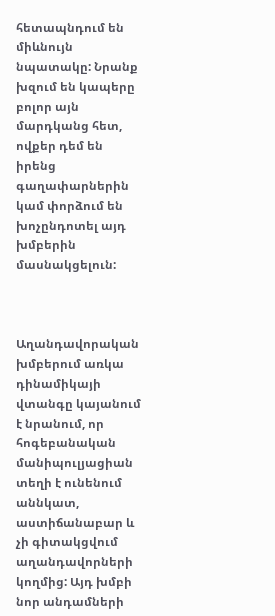հետապնդում են միևնույն նպատակը: Նրանք խզում են կապերը բոլոր այն մարդկանց հետ, ովքեր դեմ են իրենց գաղափարներին կամ փորձում են խոչընդոտել այդ խմբերին մասնակցելուն:



Աղանդավորական խմբերում առկա դինամիկայի վտանգը կայանում է նրանում, որ հոգեբանական մանիպուլյացիան տեղի է ունենում աննկատ, աստիճանաբար և չի գիտակցվում աղանդավորների կողմից: Այդ խմբի նոր անդամների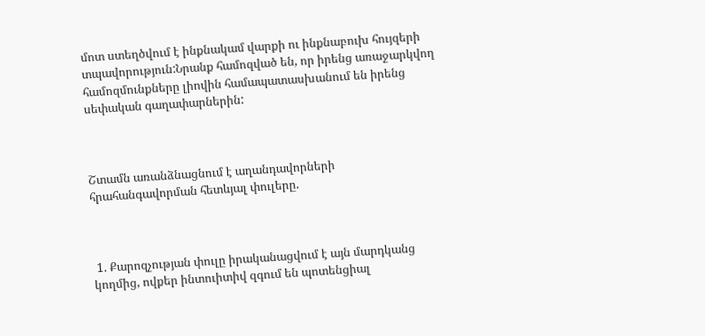մոտ ստեղծվում է ինքնակամ վարքի ու ինքնաբուխ հույզերի տպավորություն:Նրանք համոզված են, որ իրենց առաջարկվող համոզմունքները լիովին համապատասխանում են իրենց սեփական գաղափարներին:



Շտամն առանձնացնում է աղանդավորների հրահանգավորման հետևյալ փուլերը.



 1. Քարոզչության փուլը իրականացվում է այն մարդկանց կողմից, ովքեր ինտուիտիվ զգում են պոտենցիալ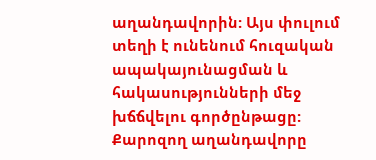աղանդավորին: Այս փուլում տեղի է ունենում հուզական ապակայունացման և հակասությունների մեջ խճճվելու գործընթացը: Քարոզող աղանդավորը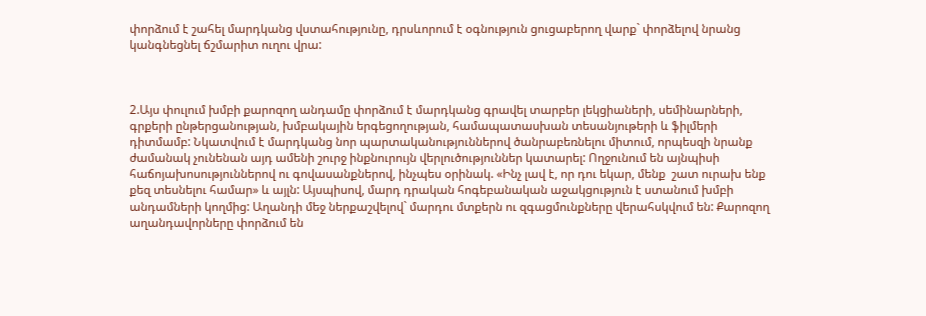փորձում է շահել մարդկանց վստահությունը, դրսևորում է օգնություն ցուցաբերող վարք` փորձելով նրանց կանգնեցնել ճշմարիտ ուղու վրա:



2.Այս փուլում խմբի քարոզող անդամը փորձում է մարդկանց գրավել տարբեր լեկցիաների, սեմինարների, գրքերի ընթերցանության, խմբակային երգեցողության, համապատասխան տեսանյութերի և ֆիլմերի դիտմամբ: Նկատվում է մարդկանց նոր պարտականություններով ծանրաբեռնելու միտում, որպեսզի նրանք ժամանակ չունենան այդ ամենի շուրջ ինքնուրույն վերլուծություններ կատարել: Ողջունում են այնպիսի հաճոյախոսություններով ու գովասանքներով, ինչպես օրինակ. «Ինչ լավ է, որ դու եկար, մենք  շատ ուրախ ենք քեզ տեսնելու համար» և այլն: Այսպիսով, մարդ դրական հոգեբանական աջակցություն է ստանում խմբի անդամների կողմից: Աղանդի մեջ ներքաշվելով` մարդու մտքերն ու զգացմունքները վերահսկվում են: Քարոզող աղանդավորները փորձում են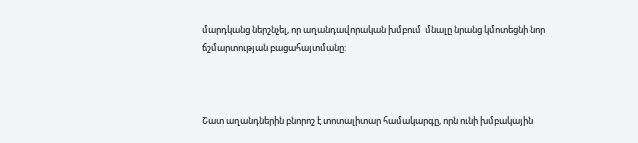մարդկանց ներշնչել, որ աղանդավորական խմբում  մնալը նրանց կմոտեցնի նոր ճշմարտության բացահայտմանը:



Շատ աղանդներին բնորոշ է տոտալիտար համակարգը, որն ունի խմբակային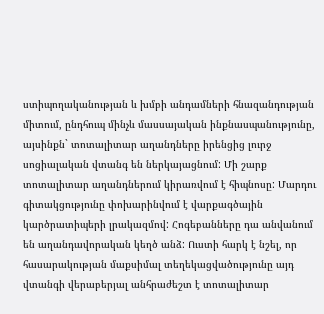ստիպողականության և խմբի անդամների հնազանդության միտում, ընդհուպ մինչև մասսայական ինքնասպանությունը, այսինքն` տոտալիտար աղանդները իրենցից լուրջ սոցիալական վտանգ են ներկայացնում: Մի շարք տոտալիտար աղանդներում կիրառվում է հիպնոսը: Մարդու գիտակցությունը փոխարինվում է վարքագծային կարծրատիպերի լրակազմով: Հոգեբանները դա անվանում են աղանդավորական կեղծ անձ: Ուստի հարկ է նշել, որ հասարակության մաքսիմալ տեղեկացվածությունը այդ վտանգի վերաբերյալ անհրաժեշտ է տոտալիտար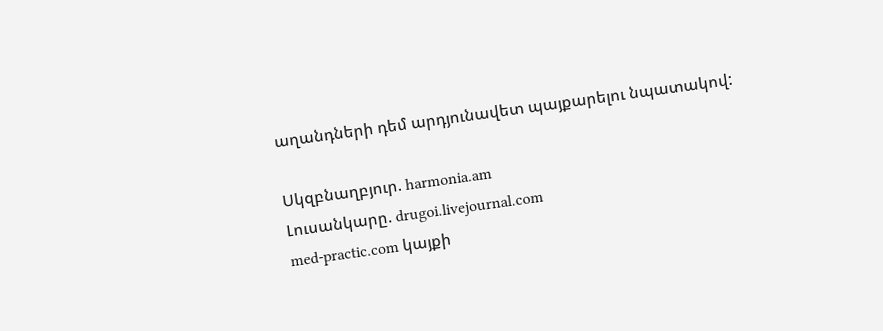աղանդների դեմ արդյունավետ պայքարելու նպատակով:

Սկզբնաղբյուր. harmonia.am
Լուսանկարը. drugoi.livejournal.com
med-practic.com կայքի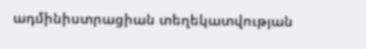ադմինիստրացիան տեղեկատվության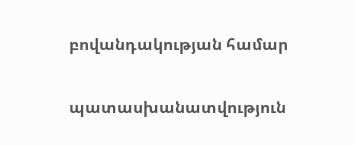բովանդակության համար

պատասխանատվություն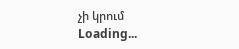չի կրում
Loading...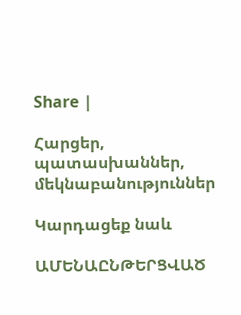Share |

Հարցեր, պատասխաններ, մեկնաբանություններ

Կարդացեք նաև

ԱՄԵՆԱԸՆԹԵՐՑՎԱԾ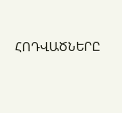ՀՈԴՎԱԾՆԵՐԸ